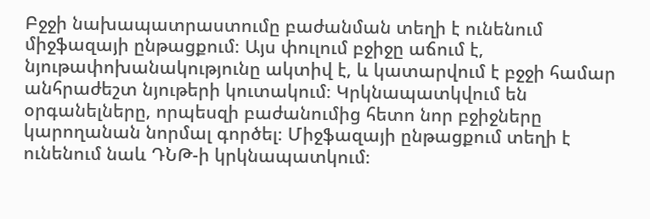Բջջի նախապատրաստումը բաժանման տեղի է ունենում միջֆազայի ընթացքում։ Այս փուլում բջիջը աճում է, նյութափոխանակությունը ակտիվ է, և կատարվում է բջջի համար անհրաժեշտ նյութերի կուտակում։ Կրկնապատկվում են օրգանելները, որպեսզի բաժանումից հետո նոր բջիջները կարողանան նորմալ գործել։ Միջֆազայի ընթացքում տեղի է ունենում նաև ԴՆԹ-ի կրկնապատկում։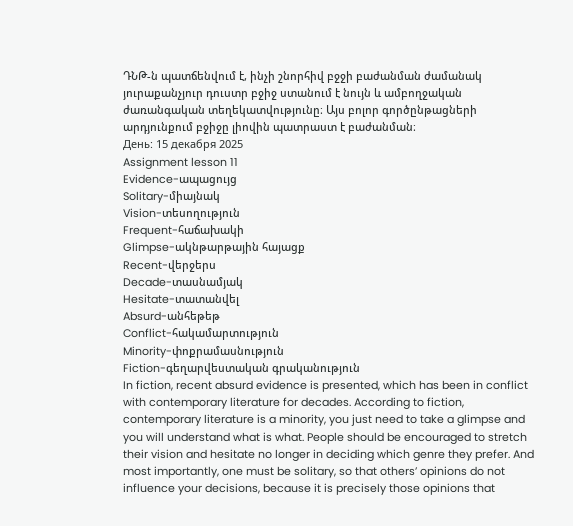ԴՆԹ-ն պատճենվում է, ինչի շնորհիվ բջջի բաժանման ժամանակ յուրաքանչյուր դուստր բջիջ ստանում է նույն և ամբողջական ժառանգական տեղեկատվությունը։ Այս բոլոր գործընթացների արդյունքում բջիջը լիովին պատրաստ է բաժանման։
День: 15 декабря 2025
Assignment lesson 11
Evidence-ապացույց
Solitary-միայնակ
Vision-տեսողություն
Frequent-հաճախակի
Glimpse-ակնթարթային հայացք
Recent-վերջերս
Decade-տասնամյակ
Hesitate-տատանվել
Absurd-անհեթեթ
Conflict-հակամարտություն
Minority-փոքրամասնություն
Fiction-գեղարվեստական գրականություն
In fiction, recent absurd evidence is presented, which has been in conflict with contemporary literature for decades. According to fiction, contemporary literature is a minority, you just need to take a glimpse and you will understand what is what. People should be encouraged to stretch their vision and hesitate no longer in deciding which genre they prefer. And most importantly, one must be solitary, so that others’ opinions do not influence your decisions, because it is precisely those opinions that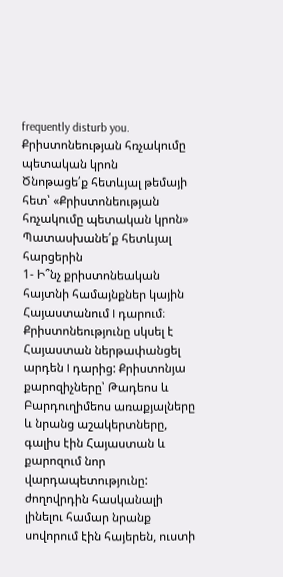frequently disturb you.
Քրիստոնեության հռչակումը պետական կրոն
Ծնոթացե՛ք հետևյալ թեմայի հետ՝ «Քրիստոնեության հռչակումը պետական կրոն»
Պատասխանե՛ք հետևյալ հարցերին
1- Ի՞նչ քրիստոնեական հայտնի համայնքներ կային Հայաստանում I դարում։
Քրիստոնեությունը սկսել է Հայաստան ներթափանցել արդեն I դարից: Քրիստոնյա քարոզիչները՝ Թադեոս և Բարդուղիմեոս առաքյալները և նրանց աշակերտները, գալիս էին Հայաստան և քարոզում նոր վարդապետությունը: ժողովրդին հասկանալի լինելու համար նրանք սովորում էին հայերեն, ուստի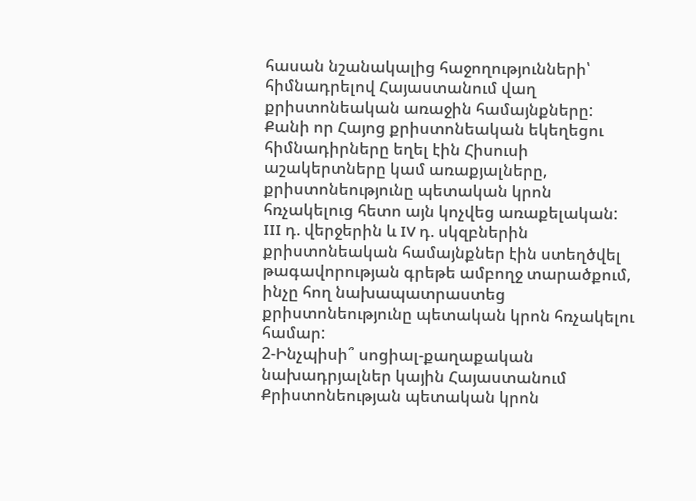հասան նշանակալից հաջողությունների՝ հիմնադրելով Հայաստանում վաղ քրիստոնեական առաջին համայնքները: Քանի որ Հայոց քրիստոնեական եկեղեցու հիմնադիրները եղել էին Հիսուսի աշակերտները կամ առաքյալները, քրիստոնեությունը պետական կրոն հռչակելուց հետո այն կոչվեց առաքելական: III դ. վերջերին և IV դ. սկզբներին քրիստոնեական համայնքներ էին ստեղծվել թագավորության գրեթե ամբողջ տարածքում, ինչը հող նախապատրաստեց քրիստոնեությունը պետական կրոն հռչակելու համար:
2-Ինչպիսի՞ սոցիալ-քաղաքական նախադրյալներ կային Հայաստանում Քրիստոնեության պետական կրոն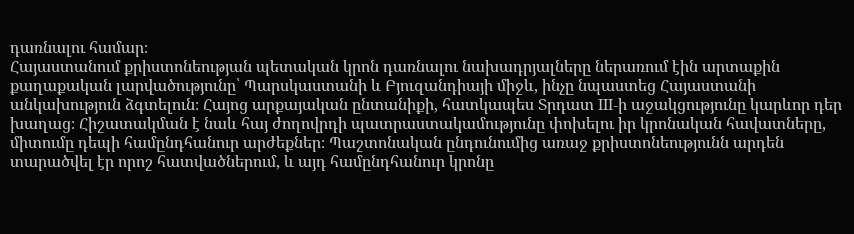դառնալու համար։
Հայաստանում քրիստոնեության պետական կրոն դառնալու նախադրյալները ներառում էին արտաքին քաղաքական լարվածությունը՝ Պարսկաստանի և Բյուզանդիայի միջև, ինչը նպաստեց Հայաստանի անկախություն ձգտելուն։ Հայոց արքայական ընտանիքի, հատկապես Տրդատ III-ի աջակցությունը կարևոր դեր խաղաց։ Հիշատակման է նաև հայ ժողովրդի պատրաստակամությունը փոխելու իր կրոնական հավատները, միտումը դեպի համընդհանուր արժեքներ։ Պաշտոնական ընդունումից առաջ քրիստոնեությունն արդեն տարածվել էր որոշ հատվածներում, և այդ համընդհանուր կրոնը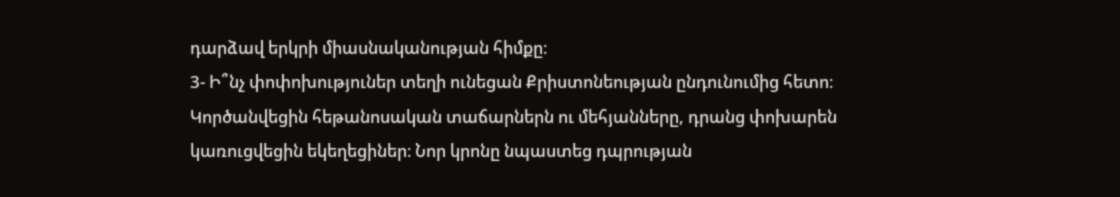դարձավ երկրի միասնականության հիմքը։
3- Ի՞նչ փոփոխություներ տեղի ունեցան Քրիստոնեության ընդունումից հետո։
Կործանվեցին հեթանոսական տաճարներն ու մեհյանները, դրանց փոխարեն կառուցվեցին եկեղեցիներ։ Նոր կրոնը նպաստեց դպրության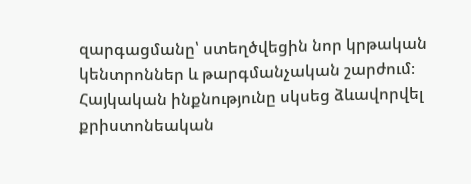զարգացմանը՝ ստեղծվեցին նոր կրթական կենտրոններ և թարգմանչական շարժում։ Հայկական ինքնությունը սկսեց ձևավորվել քրիստոնեական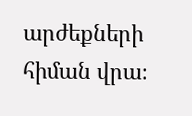արժեքների հիման վրա։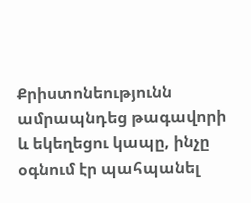Քրիստոնեությունն ամրապնդեց թագավորի և եկեղեցու կապը, ինչը օգնում էր պահպանել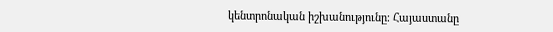կենտրոնական իշխանությունը։ Հայաստանը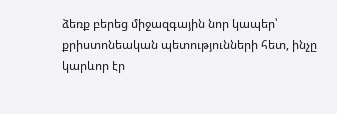ձեռք բերեց միջազգային նոր կապեր՝ քրիստոնեական պետությունների հետ, ինչը կարևոր էր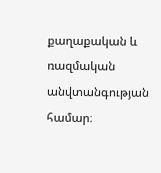քաղաքական և ռազմական անվտանգության համար։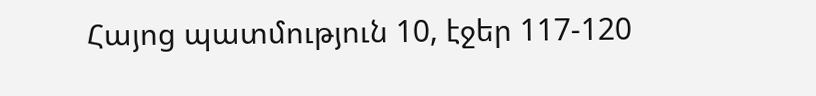Հայոց պատմություն 10, էջեր 117-120